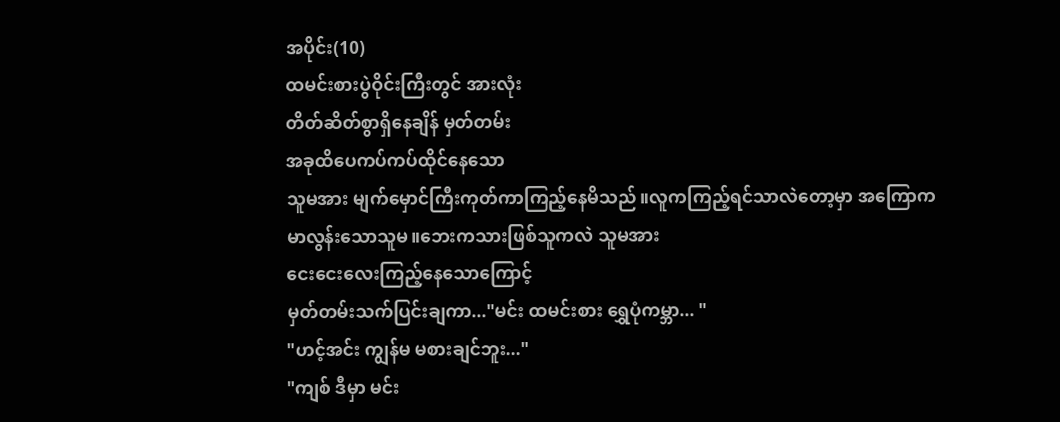အပိုင်း(10)
ထမင်းစားပွဲဝိုင်းကြီးတွင် အားလုံး
တိတ်ဆိတ်စွာရှိနေချိန် မှတ်တမ်း
အခုထိပေကပ်ကပ်ထိုင်နေသော
သူမအား မျက်မှောင်ကြီးကုတ်ကာကြည့်နေမိသည်။လူကကြည့်ရင်သာလဲတော့မှာ အကြောက
မာလွန်းသောသူမ။ဘေးကသားဖြစ်သူကလဲ သူမအား
ငေးငေးလေးကြည့်နေသောကြောင့်
မှတ်တမ်းသက်ပြင်းချကာ..."မင်း ထမင်းစား ရွှေပုံကမ္ဘာ... "
"ဟင့်အင်း ကျွန်မ မစားချင်ဘူး..."
"ကျစ် ဒီမှာ မင်း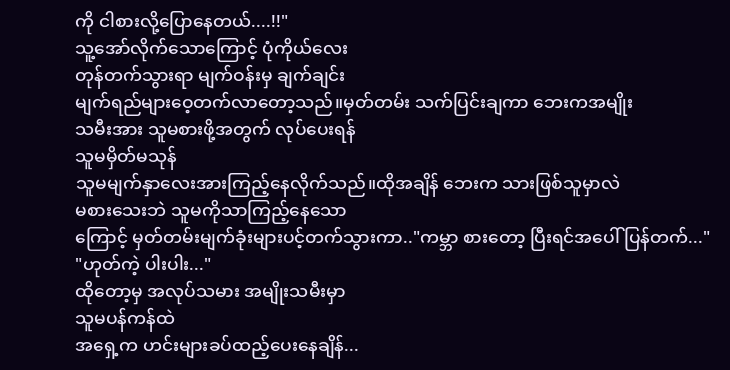ကို ငါစားလို့ပြောနေတယ်....!!"
သူ့အော်လိုက်သောကြောင့် ပုံကိုယ်လေး
တုန်တက်သွားရာ မျက်ဝန်းမှ ချက်ချင်း
မျက်ရည်များဝေ့တက်လာတော့သည်။မှတ်တမ်း သက်ပြင်းချကာ ဘေးကအမျိုး
သမီးအား သူမစားဖို့အတွက် လုပ်ပေးရန်
သူမမှိတ်မသုန်
သူမမျက်နှာလေးအားကြည့်နေလိုက်သည်။ထိုအချိန် ဘေးက သားဖြစ်သူမှာလဲ
မစားသေးဘဲ သူမကိုသာကြည့်နေသော
ကြောင့် မှတ်တမ်းမျက်ခုံးများပင့်တက်သွားကာ.."ကမ္ဘာ စားတော့ ပြီးရင်အပေါ်ပြန်တက်..."
"ဟုတ်ကဲ့ ပါးပါး..."
ထိုတော့မှ အလုပ်သမား အမျိုးသမီးမှာ
သူမပန်ကန်ထဲ
အရှေ့က ဟင်းများခပ်ထည့်ပေးနေချိန်...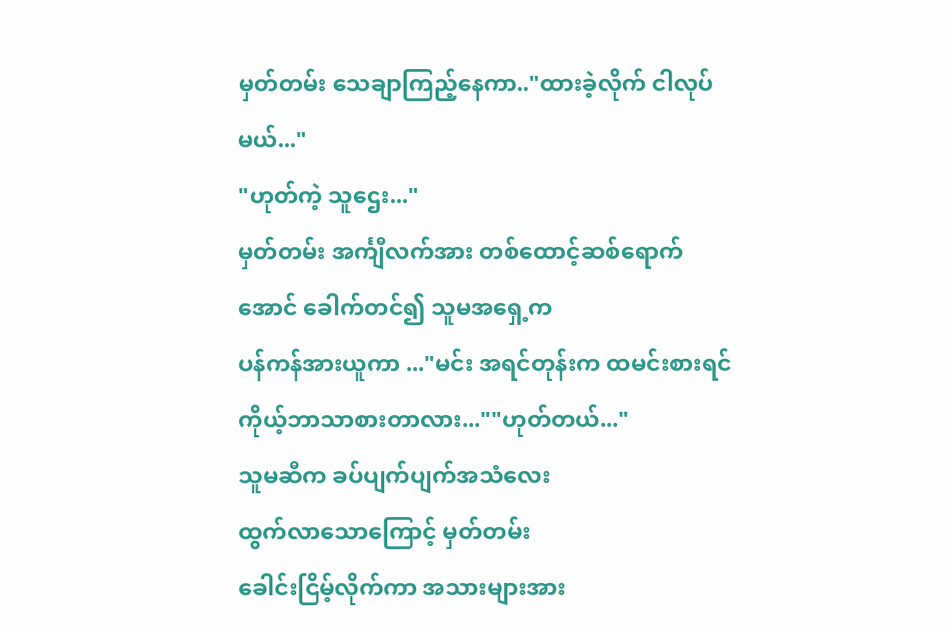မှတ်တမ်း သေချာကြည့်နေကာ.."ထားခဲ့လိုက် ငါလုပ်မယ်..."
"ဟုတ်ကဲ့ သူဌေး..."
မှတ်တမ်း အင်္ကျီလက်အား တစ်ထောင့်ဆစ်ရောက်အောင် ခေါက်တင်၍ သူမအရှေ့က
ပန်ကန်အားယူကာ ..."မင်း အရင်တုန်းက ထမင်းစားရင်
ကိုယ့်ဘာသာစားတာလား...""ဟုတ်တယ်..."
သူမဆီက ခပ်ပျက်ပျက်အသံလေး
ထွက်လာသောကြောင့် မှတ်တမ်း
ခေါင်းငြိမ့်လိုက်ကာ အသားများအား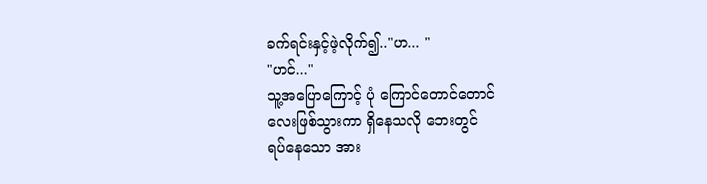ခက်ရင်းနှင့်ဖဲ့လိုက်၍.."ဟ... "
"ဟင်..."
သူ့အပြောကြောင့် ပုံ ကြောင်တောင်တောင်
လေးဖြစ်သွားကာ ရှိနေသလို ဘေးတွင်
ရပ်နေသော အား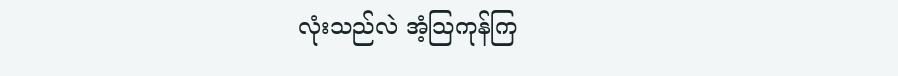လုံးသည်လဲ အံ့သြကုန်ကြ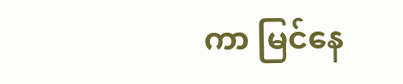ကာ မြင်နေ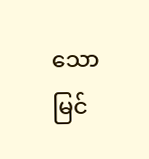သော မြင်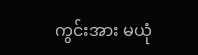ကွင်းအား မယုံ